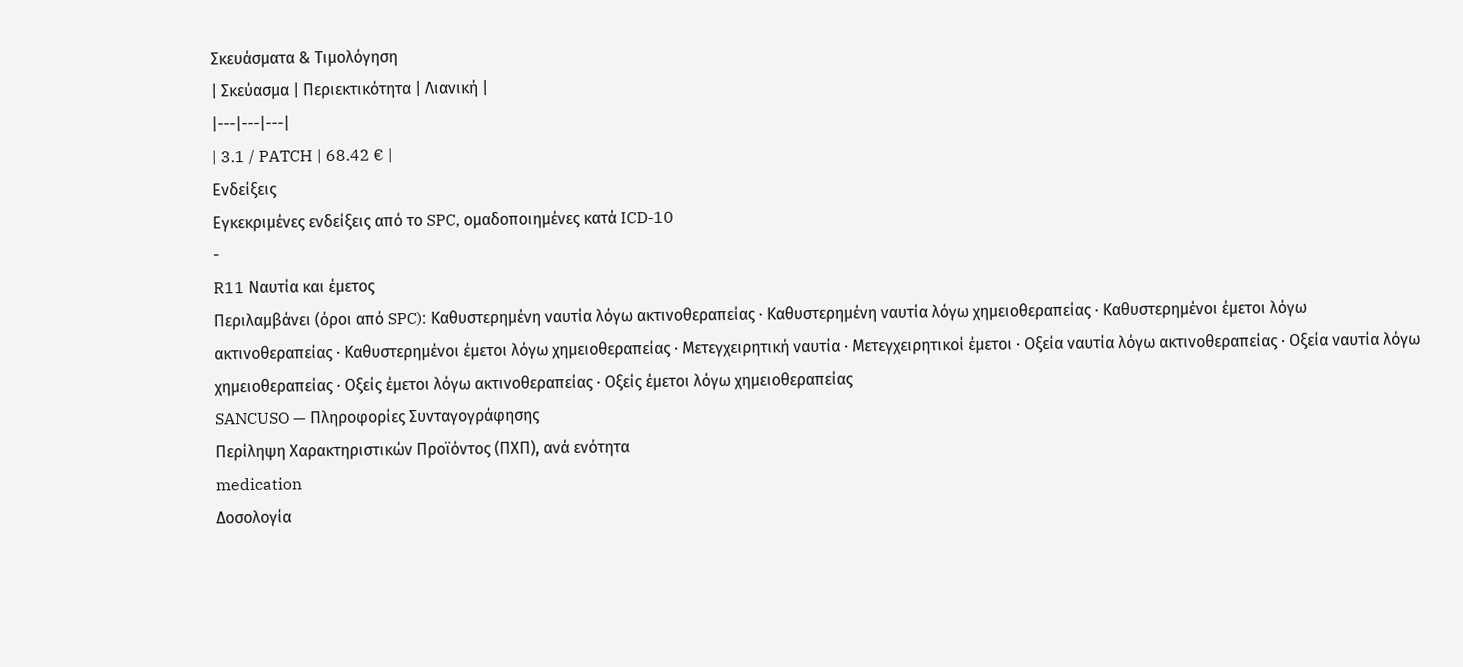Σκευάσματα & Τιμολόγηση
| Σκεύασμα | Περιεκτικότητα | Λιανική |
|---|---|---|
| 3.1 / PATCH | 68.42 € |
Ενδείξεις
Εγκεκριμένες ενδείξεις από το SPC, ομαδοποιημένες κατά ICD-10
-
R11 Ναυτία και έμετος
Περιλαμβάνει (όροι από SPC): Καθυστερημένη ναυτία λόγω ακτινοθεραπείας · Καθυστερημένη ναυτία λόγω χημειοθεραπείας · Καθυστερημένοι έμετοι λόγω ακτινοθεραπείας · Καθυστερημένοι έμετοι λόγω χημειοθεραπείας · Μετεγχειρητική ναυτία · Μετεγχειρητικοί έμετοι · Οξεία ναυτία λόγω ακτινοθεραπείας · Οξεία ναυτία λόγω χημειοθεραπείας · Οξείς έμετοι λόγω ακτινοθεραπείας · Οξείς έμετοι λόγω χημειοθεραπείας
SANCUSO — Πληροφορίες Συνταγογράφησης
Περίληψη Χαρακτηριστικών Προϊόντος (ΠΧΠ), ανά ενότητα
medication
Δοσολογία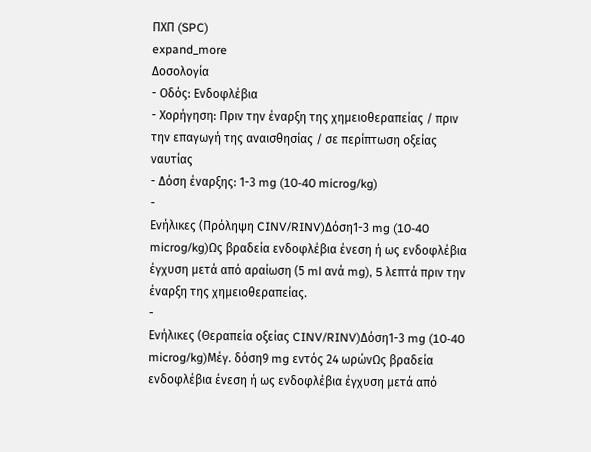ΠΧΠ (SPC)
expand_more
Δοσολογία
- Οδός: Ενδοφλέβια
- Χορήγηση: Πριν την έναρξη της χημειοθεραπείας / πριν την επαγωγή της αναισθησίας / σε περίπτωση οξείας ναυτίας
- Δόση έναρξης: 1-3 mg (10-40 microg/kg)
-
Ενήλικες (Πρόληψη CINV/RINV)Δόση1-3 mg (10-40 microg/kg)Ως βραδεία ενδοφλέβια ένεση ή ως ενδοφλέβια έγχυση μετά από αραίωση (5 ml ανά mg), 5 λεπτά πριν την έναρξη της χημειοθεραπείας.
-
Ενήλικες (Θεραπεία οξείας CINV/RINV)Δόση1-3 mg (10-40 microg/kg)Μέγ. δόση9 mg εντός 24 ωρώνΩς βραδεία ενδοφλέβια ένεση ή ως ενδοφλέβια έγχυση μετά από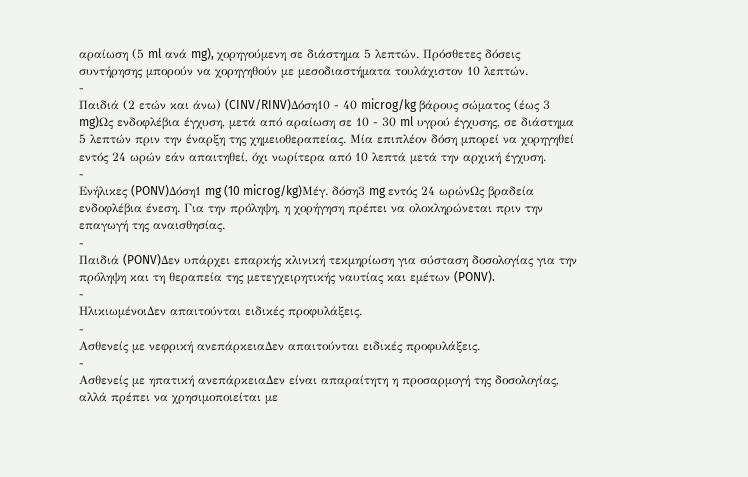αραίωση (5 ml ανά mg), χορηγούμενη σε διάστημα 5 λεπτών. Πρόσθετες δόσεις συντήρησης μπορούν να χορηγηθούν με μεσοδιαστήματα τουλάχιστον 10 λεπτών.
-
Παιδιά (2 ετών και άνω) (CINV/RINV)Δόση10 - 40 microg/kg βάρους σώματος (έως 3 mg)Ως ενδοφλέβια έγχυση, μετά από αραίωση σε 10 - 30 ml υγρού έγχυσης, σε διάστημα 5 λεπτών πριν την έναρξη της χημειοθεραπείας. Μία επιπλέον δόση μπορεί να χορηγηθεί εντός 24 ωρών εάν απαιτηθεί, όχι νωρίτερα από 10 λεπτά μετά την αρχική έγχυση.
-
Ενήλικες (PONV)Δόση1 mg (10 microg/kg)Μέγ. δόση3 mg εντός 24 ωρώνΩς βραδεία ενδοφλέβια ένεση. Για την πρόληψη, η χορήγηση πρέπει να ολοκληρώνεται πριν την επαγωγή της αναισθησίας.
-
Παιδιά (PONV)Δεν υπάρχει επαρκής κλινική τεκμηρίωση για σύσταση δοσολογίας για την πρόληψη και τη θεραπεία της μετεγχειρητικής ναυτίας και εμέτων (PONV).
-
ΗλικιωμένοιΔεν απαιτούνται ειδικές προφυλάξεις.
-
Ασθενείς με νεφρική ανεπάρκειαΔεν απαιτούνται ειδικές προφυλάξεις.
-
Ασθενείς με ηπατική ανεπάρκειαΔεν είναι απαραίτητη η προσαρμογή της δοσολογίας, αλλά πρέπει να χρησιμοποιείται με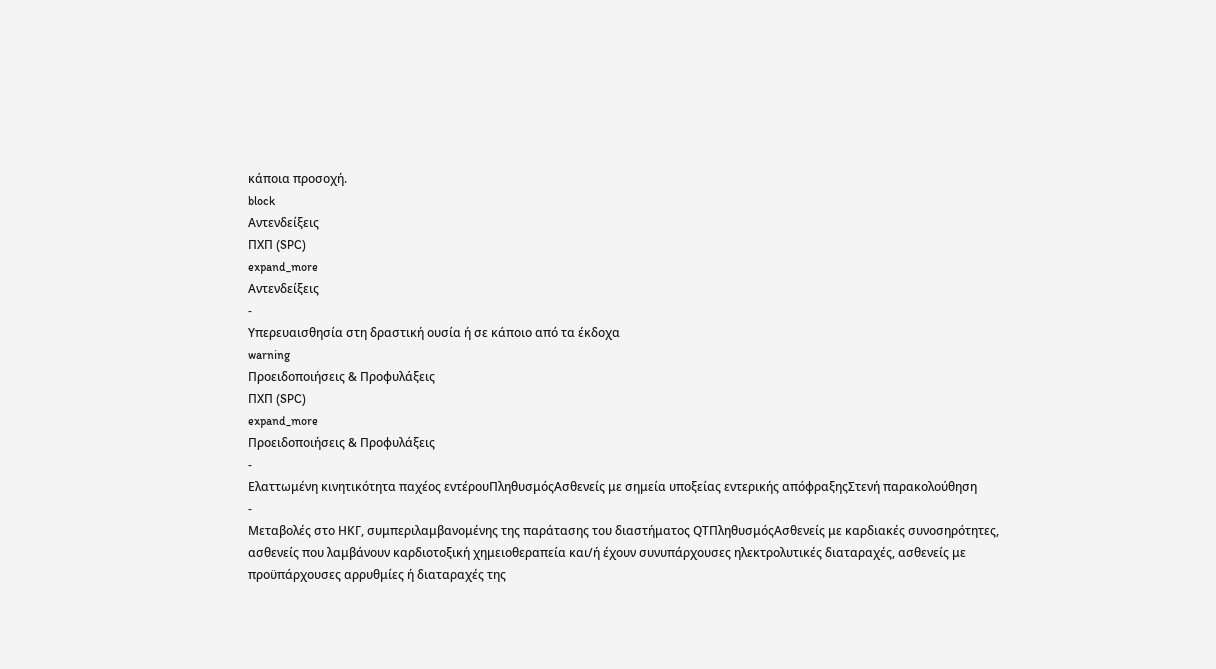κάποια προσοχή.
block
Αντενδείξεις
ΠΧΠ (SPC)
expand_more
Αντενδείξεις
-
Υπερευαισθησία στη δραστική ουσία ή σε κάποιο από τα έκδοχα
warning
Προειδοποιήσεις & Προφυλάξεις
ΠΧΠ (SPC)
expand_more
Προειδοποιήσεις & Προφυλάξεις
-
Ελαττωμένη κινητικότητα παχέος εντέρουΠληθυσμόςΑσθενείς με σημεία υποξείας εντερικής απόφραξηςΣτενή παρακολούθηση
-
Μεταβολές στο ΗΚΓ, συμπεριλαμβανομένης της παράτασης του διαστήματος QTΠληθυσμόςΑσθενείς με καρδιακές συνοσηρότητες, ασθενείς που λαμβάνουν καρδιοτοξική χημειοθεραπεία και/ή έχουν συνυπάρχουσες ηλεκτρολυτικές διαταραχές, ασθενείς με προϋπάρχουσες αρρυθμίες ή διαταραχές της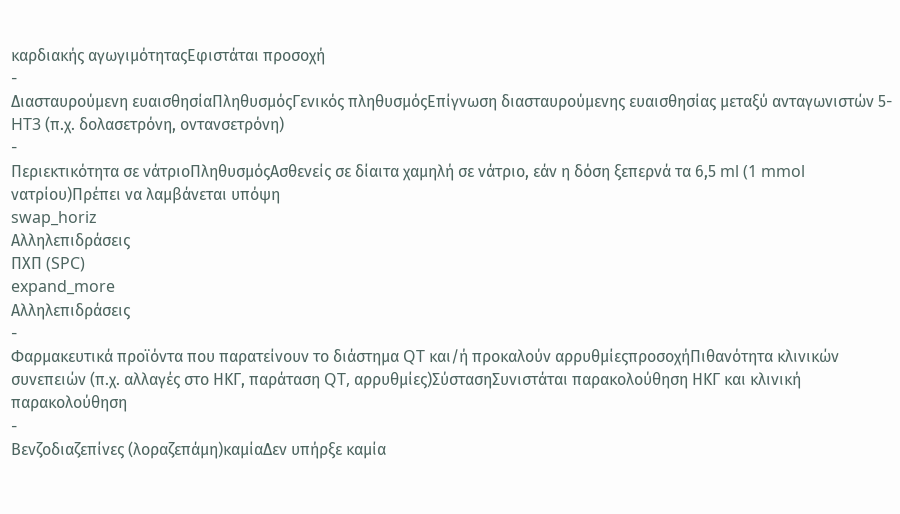καρδιακής αγωγιμότηταςΕφιστάται προσοχή
-
Διασταυρούμενη ευαισθησίαΠληθυσμόςΓενικός πληθυσμόςΕπίγνωση διασταυρούμενης ευαισθησίας μεταξύ ανταγωνιστών 5-HT3 (π.χ. δολασετρόνη, οντανσετρόνη)
-
Περιεκτικότητα σε νάτριοΠληθυσμόςΑσθενείς σε δίαιτα χαμηλή σε νάτριο, εάν η δόση ξεπερνά τα 6,5 ml (1 mmol νατρίου)Πρέπει να λαμβάνεται υπόψη
swap_horiz
Αλληλεπιδράσεις
ΠΧΠ (SPC)
expand_more
Αλληλεπιδράσεις
-
Φαρμακευτικά προϊόντα που παρατείνουν το διάστημα QT και/ή προκαλούν αρρυθμίεςπροσοχήΠιθανότητα κλινικών συνεπειών (π.χ. αλλαγές στο ΗΚΓ, παράταση QT, αρρυθμίες)ΣύστασηΣυνιστάται παρακολούθηση ΗΚΓ και κλινική παρακολούθηση
-
Βενζοδιαζεπίνες (λοραζεπάμη)καμίαΔεν υπήρξε καμία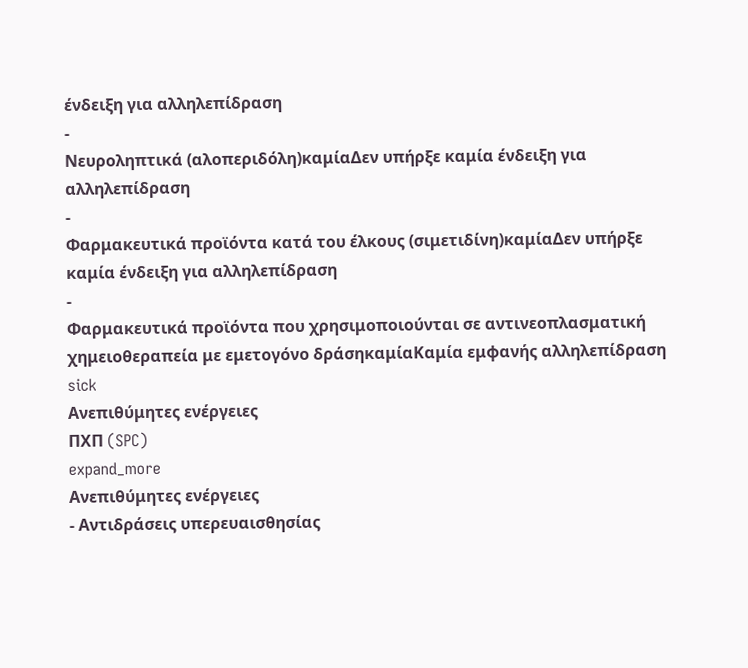ένδειξη για αλληλεπίδραση
-
Νευροληπτικά (αλοπεριδόλη)καμίαΔεν υπήρξε καμία ένδειξη για αλληλεπίδραση
-
Φαρμακευτικά προϊόντα κατά του έλκους (σιμετιδίνη)καμίαΔεν υπήρξε καμία ένδειξη για αλληλεπίδραση
-
Φαρμακευτικά προϊόντα που χρησιμοποιούνται σε αντινεοπλασματική χημειοθεραπεία με εμετογόνο δράσηκαμίαΚαμία εμφανής αλληλεπίδραση
sick
Ανεπιθύμητες ενέργειες
ΠΧΠ (SPC)
expand_more
Ανεπιθύμητες ενέργειες
- Αντιδράσεις υπερευαισθησίας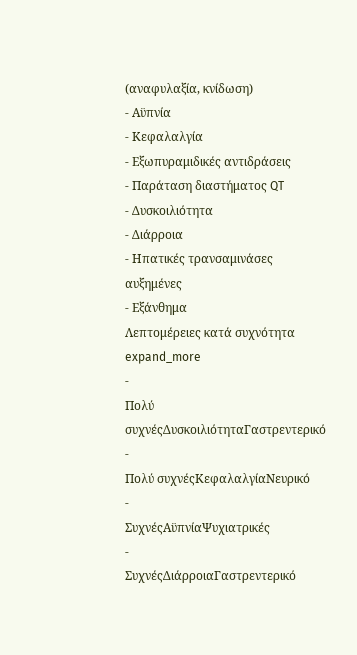(αναφυλαξία, κνίδωση)
- Αϋπνία
- Κεφαλαλγία
- Εξωπυραμιδικές αντιδράσεις
- Παράταση διαστήματος QT
- Δυσκοιλιότητα
- Διάρροια
- Ηπατικές τρανσαμινάσες αυξημένες
- Εξάνθημα
Λεπτομέρειες κατά συχνότητα expand_more
-
Πολύ συχνέςΔυσκοιλιότηταΓαστρεντερικό
-
Πολύ συχνέςΚεφαλαλγίαΝευρικό
-
ΣυχνέςΑϋπνίαΨυχιατρικές
-
ΣυχνέςΔιάρροιαΓαστρεντερικό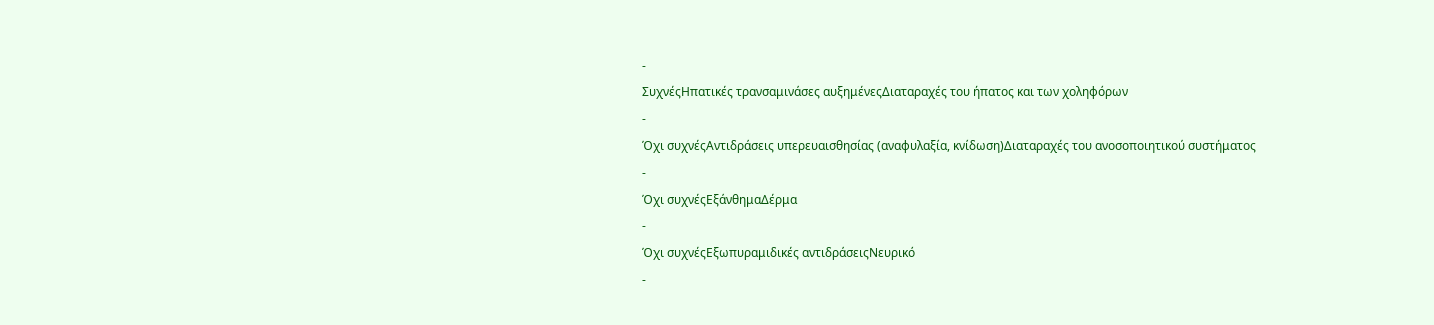-
ΣυχνέςΗπατικές τρανσαμινάσες αυξημένεςΔιαταραχές του ήπατος και των χοληφόρων
-
Όχι συχνέςΑντιδράσεις υπερευαισθησίας (αναφυλαξία, κνίδωση)Διαταραχές του ανοσοποιητικού συστήματος
-
Όχι συχνέςΕξάνθημαΔέρμα
-
Όχι συχνέςΕξωπυραμιδικές αντιδράσειςΝευρικό
-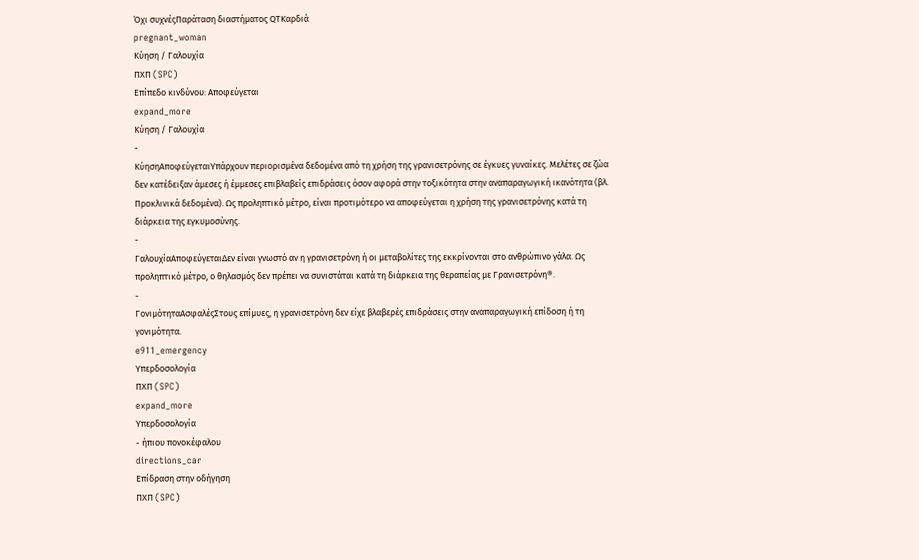Όχι συχνέςΠαράταση διαστήματος QTΚαρδιά
pregnant_woman
Κύηση / Γαλουχία
ΠΧΠ (SPC)
Επίπεδο κινδύνου: Αποφεύγεται
expand_more
Κύηση / Γαλουχία
-
ΚύησηΑποφεύγεταιΥπάρχουν περιορισμένα δεδομένα από τη χρήση της γρανισετρόνης σε έγκυες γυναίκες. Μελέτες σε ζώα δεν κατέδειξαν άμεσες ή έμμεσες επιβλαβείς επιδράσεις όσον αφορά στην τοξικότητα στην αναπαραγωγική ικανότητα (βλ. Προκλινικά δεδομένα). Ως προληπτικό μέτρο, είναι προτιμότερο να αποφεύγεται η χρήση της γρανισετρόνης κατά τη διάρκεια της εγκυμοσύνης.
-
ΓαλουχίαΑποφεύγεταιΔεν είναι γνωστό αν η γρανισετρόνη ή οι μεταβολίτες της εκκρίνονται στο ανθρώπινο γάλα. Ως προληπτικό μέτρο, ο θηλασμός δεν πρέπει να συνιστάται κατά τη διάρκεια της θεραπείας με Γρανισετρόνη®.
-
ΓονιμότηταΑσφαλέςΣτους επίμυες, η γρανισετρόνη δεν είχε βλαβερές επιδράσεις στην αναπαραγωγική επίδοση ή τη γονιμότητα.
e911_emergency
Υπερδοσολογία
ΠΧΠ (SPC)
expand_more
Υπερδοσολογία
- ήπιου πονοκέφαλου
directions_car
Επίδραση στην οδήγηση
ΠΧΠ (SPC)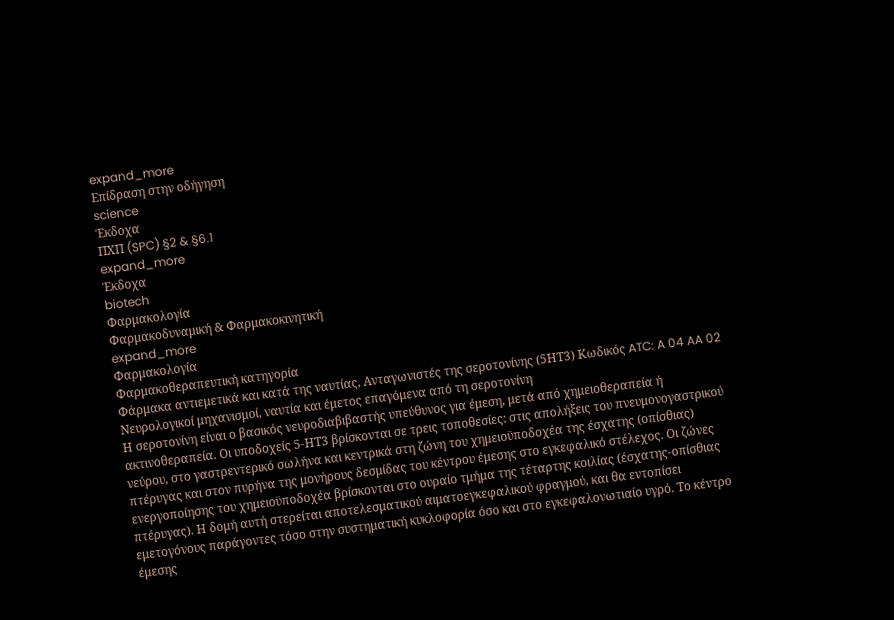expand_more
Επίδραση στην οδήγηση
science
Έκδοχα
ΠΧΠ (SPC) §2 & §6.1
expand_more
Έκδοχα
biotech
Φαρμακολογία
Φαρμακοδυναμική & Φαρμακοκινητική
expand_more
Φαρμακολογία
Φαρμακοθεραπευτική κατηγορία
Φάρμακα αντιεμετικά και κατά της ναυτίας, Ανταγωνιστές της σεροτονίνης (5ΗΤ3) Κωδικός ATC: A 04 AA 02
Νευρολογικοί μηχανισμοί, ναυτία και έμετος επαγόμενα από τη σεροτονίνη
Η σεροτονίνη είναι ο βασικός νευροδιαβιβαστής υπεύθυνος για έμεση, μετά από χημειοθεραπεία ή ακτινοθεραπεία. Οι υποδοχείς 5-ΗΤ3 βρίσκονται σε τρεις τοποθεσίες: στις απολήξεις του πνευμονογαστρικού νεύρου, στο γαστρεντερικό σωλήνα και κεντρικά στη ζώνη του χημειοϋποδοχέα της έσχατης (οπίσθιας) πτέρυγας και στον πυρήνα της μονήρους δεσμίδας του κέντρου έμεσης στο εγκεφαλικό στέλεχος. Οι ζώνες ενεργοποίησης του χημειοϋποδοχέα βρίσκονται στο ουραίο τμήμα της τέταρτης κοιλίας (έσχατης-οπίσθιας πτέρυγας). Η δομή αυτή στερείται αποτελεσματικού αιματοεγκεφαλικού φραγμού, και θα εντοπίσει εμετογόνους παράγοντες τόσο στην συστηματική κυκλοφορία όσο και στο εγκεφαλονωτιαίο υγρό. Το κέντρο έμεσης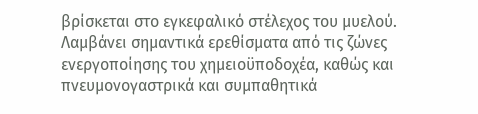βρίσκεται στο εγκεφαλικό στέλεχος του μυελού. Λαμβάνει σημαντικά ερεθίσματα από τις ζώνες ενεργοποίησης του χημειοϋποδοχέα, καθώς και πνευμονογαστρικά και συμπαθητικά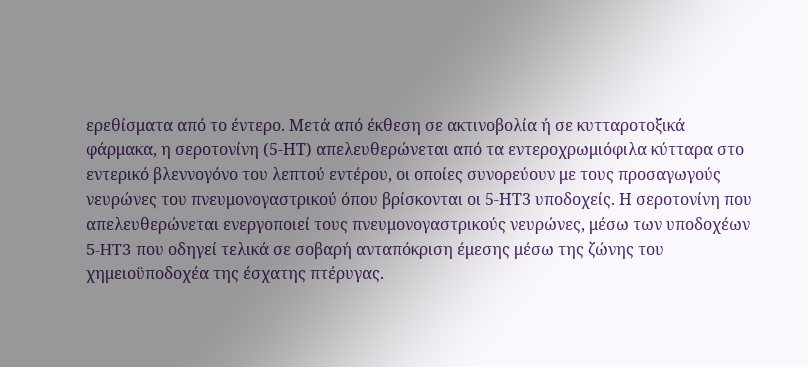ερεθίσματα από το έντερο. Μετά από έκθεση σε ακτινοβολία ή σε κυτταροτοξικά φάρμακα, η σεροτονίνη (5-ΗΤ) απελευθερώνεται από τα εντεροχρωμιόφιλα κύτταρα στο εντερικό βλεννογόνο του λεπτού εντέρου, οι οποίες συνορεύουν με τους προσαγωγούς νευρώνες του πνευμονογαστρικού όπου βρίσκονται οι 5-ΗΤ3 υποδοχείς. Η σεροτονίνη που απελευθερώνεται ενεργοποιεί τους πνευμονογαστρικούς νευρώνες, μέσω των υποδοχέων 5-HT3 που οδηγεί τελικά σε σοβαρή ανταπόκριση έμεσης μέσω της ζώνης του χημειοϋποδοχέα της έσχατης πτέρυγας.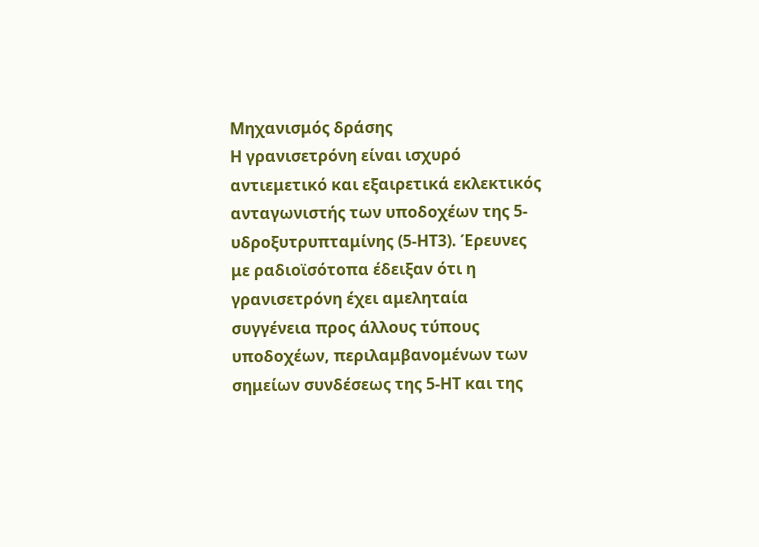Μηχανισμός δράσης
Η γρανισετρόνη είναι ισχυρό αντιεμετικό και εξαιρετικά εκλεκτικός ανταγωνιστής των υποδοχέων της 5-υδροξυτρυπταμίνης (5-ΗΤ3). Έρευνες με ραδιοϊσότοπα έδειξαν ότι η γρανισετρόνη έχει αμεληταία συγγένεια προς άλλους τύπους υποδοχέων, περιλαμβανομένων των σημείων συνδέσεως της 5-ΗΤ και της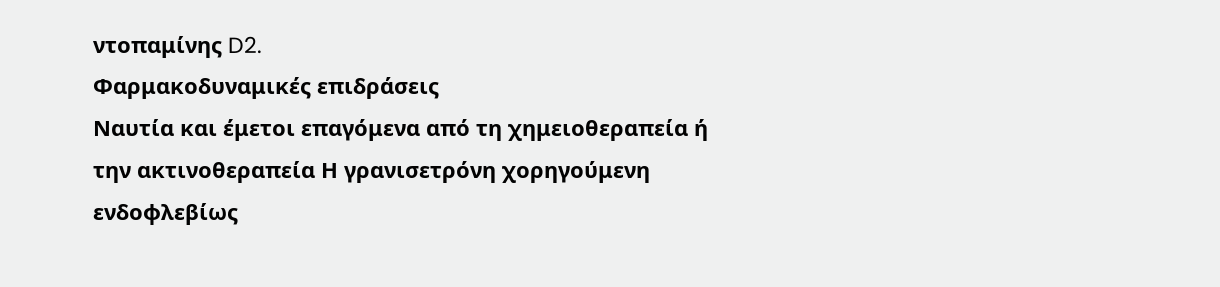ντοπαμίνης D2.
Φαρμακοδυναμικές επιδράσεις
Ναυτία και έμετοι επαγόμενα από τη χημειοθεραπεία ή την ακτινοθεραπεία Η γρανισετρόνη χορηγούμενη ενδοφλεβίως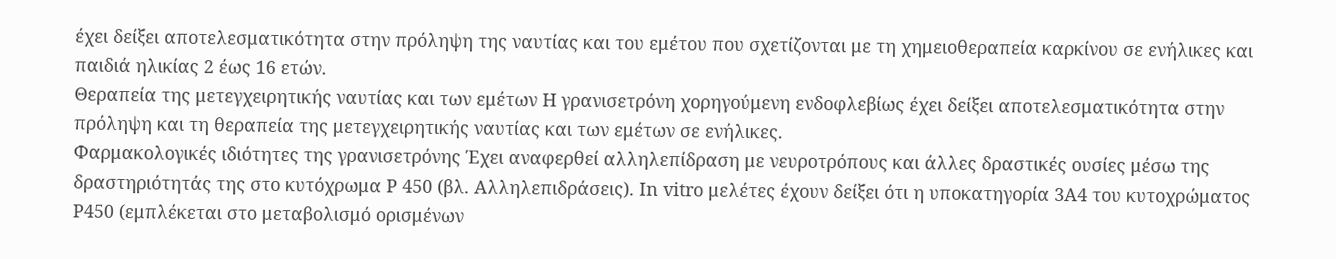έχει δείξει αποτελεσματικότητα στην πρόληψη της ναυτίας και του εμέτου που σχετίζονται με τη χημειοθεραπεία καρκίνου σε ενήλικες και παιδιά ηλικίας 2 έως 16 ετών.
Θεραπεία της μετεγχειρητικής ναυτίας και των εμέτων Η γρανισετρόνη χορηγούμενη ενδοφλεβίως έχει δείξει αποτελεσματικότητα στην πρόληψη και τη θεραπεία της μετεγχειρητικής ναυτίας και των εμέτων σε ενήλικες.
Φαρμακολογικές ιδιότητες της γρανισετρόνης Έχει αναφερθεί αλληλεπίδραση με νευροτρόπους και άλλες δραστικές ουσίες μέσω της δραστηριότητάς της στο κυτόχρωμα P 450 (βλ. Αλληλεπιδράσεις). In vitro μελέτες έχουν δείξει ότι η υποκατηγορία 3Α4 του κυτοχρώματος Ρ450 (εμπλέκεται στο μεταβολισμό ορισμένων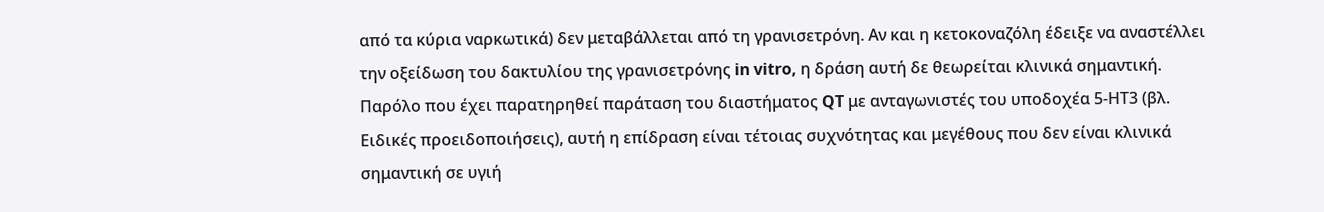από τα κύρια ναρκωτικά) δεν μεταβάλλεται από τη γρανισετρόνη. Αν και η κετοκοναζόλη έδειξε να αναστέλλει την οξείδωση του δακτυλίου της γρανισετρόνης in vitro, η δράση αυτή δε θεωρείται κλινικά σημαντική. Παρόλο που έχει παρατηρηθεί παράταση του διαστήματος QT με ανταγωνιστές του υποδοχέα 5-ΗΤ3 (βλ. Ειδικές προειδοποιήσεις), αυτή η επίδραση είναι τέτοιας συχνότητας και μεγέθους που δεν είναι κλινικά σημαντική σε υγιή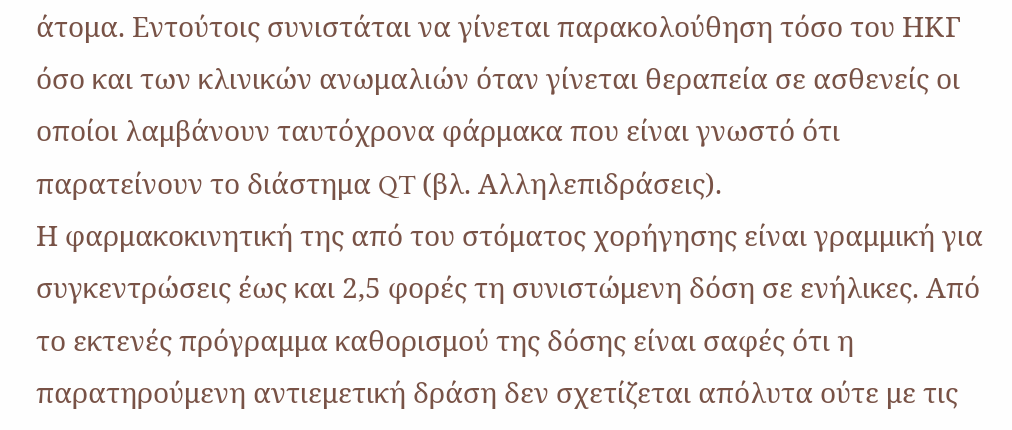άτομα. Εντούτοις συνιστάται να γίνεται παρακολούθηση τόσο του ΗΚΓ όσο και των κλινικών ανωμαλιών όταν γίνεται θεραπεία σε ασθενείς οι οποίοι λαμβάνουν ταυτόχρονα φάρμακα που είναι γνωστό ότι παρατείνουν το διάστημα QT (βλ. Αλληλεπιδράσεις).
Η φαρμακοκινητική της από του στόματος χορήγησης είναι γραμμική για συγκεντρώσεις έως και 2,5 φορές τη συνιστώμενη δόση σε ενήλικες. Από το εκτενές πρόγραμμα καθορισμού της δόσης είναι σαφές ότι η παρατηρούμενη αντιεμετική δράση δεν σχετίζεται απόλυτα ούτε με τις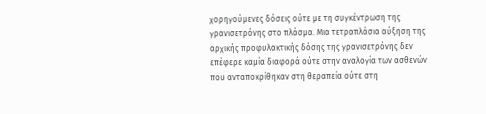χορηγούμενες δόσεις ούτε με τη συγκέντρωση της γρανισετρόνης στο πλάσμα. Μια τετραπλάσια αύξηση της αρχικής προφυλακτικής δόσης της γρανισετρόνης δεν επέφερε καμία διαφορά ούτε στην αναλογία των ασθενών που ανταποκρίθηκαν στη θεραπεία ούτε στη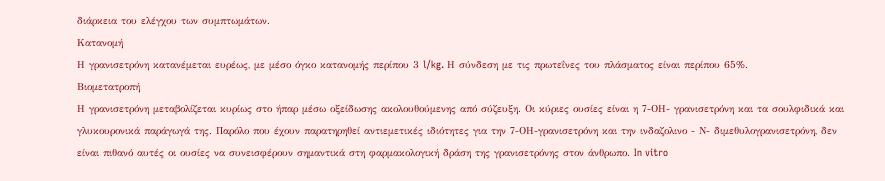διάρκεια του ελέγχου των συμπτωμάτων.
Κατανομή
Η γρανισετρόνη κατανέμεται ευρέως, με μέσο όγκο κατανομής περίπου 3 l/kg. Η σύνδεση με τις πρωτεΐνες του πλάσματος είναι περίπου 65%.
Βιομετατροπή
Η γρανισετρόνη μεταβολίζεται κυρίως στο ήπαρ μέσω οξείδωσης ακολουθούμενης από σύζευξη. Οι κύριες ουσίες είναι η 7-ΟΗ- γρανισετρόνη και τα σουλφιδικά και γλυκουρονικά παράγωγά της. Παρόλο που έχουν παρατηρηθεί αντιεμετικές ιδιότητες για την 7-ΟΗ-γρανισετρόνη και την ινδαζολινο - Ν- διμεθυλογρανισετρόνη, δεν είναι πιθανό αυτές οι ουσίες να συνεισφέρουν σημαντικά στη φαρμακολογική δράση της γρανισετρόνης στον άνθρωπο. In vitro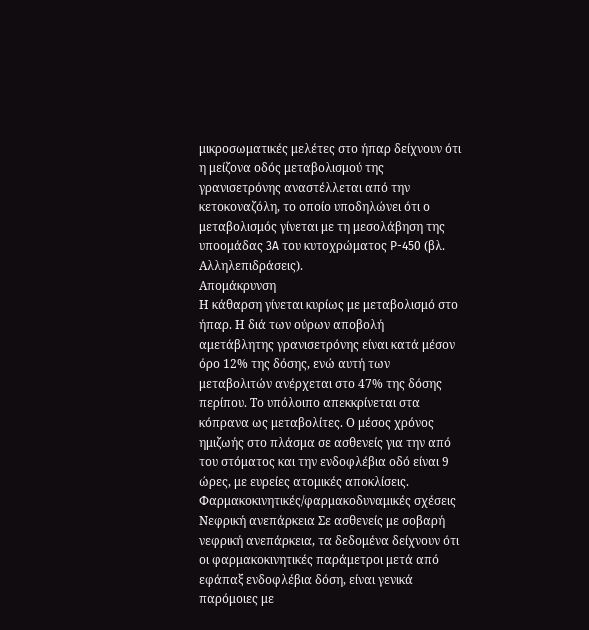μικροσωματικές μελέτες στο ήπαρ δείχνουν ότι η μείζονα οδός μεταβολισμού της γρανισετρόνης αναστέλλεται από την κετοκοναζόλη, το οποίο υποδηλώνει ότι ο μεταβολισμός γίνεται με τη μεσολάβηση της υποομάδας 3A του κυτοχρώματος P-450 (βλ. Αλληλεπιδράσεις).
Απομάκρυνση
Η κάθαρση γίνεται κυρίως με μεταβολισμό στο ήπαρ. Η διά των ούρων αποβολή αμετάβλητης γρανισετρόνης είναι κατά μέσον όρο 12% της δόσης, ενώ αυτή των μεταβολιτών ανέρχεται στο 47% της δόσης περίπου. Το υπόλοιπο απεκκρίνεται στα κόπρανα ως μεταβολίτες. Ο μέσος χρόνος ημιζωής στο πλάσμα σε ασθενείς για την από του στόματος και την ενδοφλέβια οδό είναι 9 ώρες, με ευρείες ατομικές αποκλίσεις.
Φαρμακοκινητικές/φαρμακοδυναμικές σχέσεις
Νεφρική ανεπάρκεια Σε ασθενείς με σοβαρή νεφρική ανεπάρκεια, τα δεδομένα δείχνουν ότι οι φαρμακοκινητικές παράμετροι μετά από εφάπαξ ενδοφλέβια δόση, είναι γενικά παρόμοιες με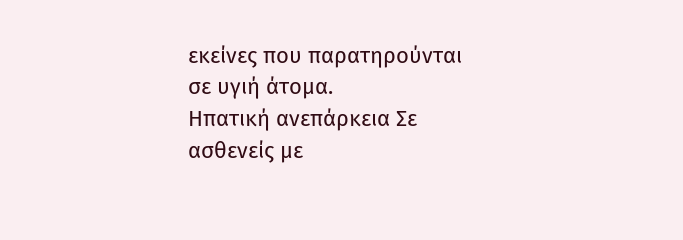εκείνες που παρατηρούνται σε υγιή άτομα.
Hπατική ανεπάρκεια Σε ασθενείς με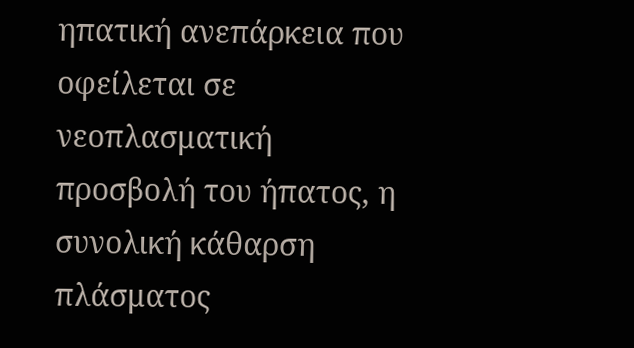ηπατική ανεπάρκεια που οφείλεται σε νεοπλασματική προσβολή του ήπατος, η συνολική κάθαρση πλάσματος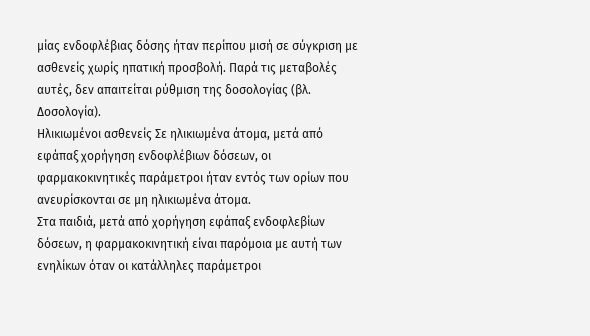μίας ενδοφλέβιας δόσης ήταν περίπου μισή σε σύγκριση με ασθενείς χωρίς ηπατική προσβολή. Παρά τις μεταβολές αυτές, δεν απαιτείται ρύθμιση της δοσολογίας (βλ. Δοσολογία).
Hλικιωμένοι ασθενείς Σε ηλικιωμένα άτομα, μετά από εφάπαξ χορήγηση ενδοφλέβιων δόσεων, οι φαρμακοκινητικές παράμετροι ήταν εντός των ορίων που ανευρίσκονται σε μη ηλικιωμένα άτομα.
Στα παιδιά, μετά από χορήγηση εφάπαξ ενδοφλεβίων δόσεων, η φαρμακοκινητική είναι παρόμοια με αυτή των ενηλίκων όταν οι κατάλληλες παράμετροι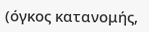(όγκος κατανομής,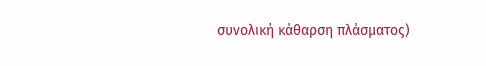συνολική κάθαρση πλάσματος)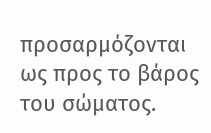προσαρμόζονται ως προς το βάρος του σώματος.